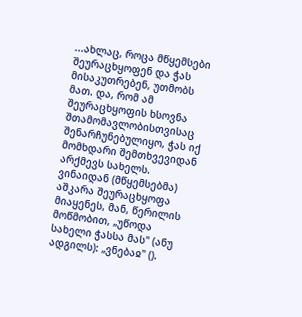...ახლაც, როცა მწყემსები შეურაცხყოფენ და ჭას მისაკუთრებენ, უთმობს მათ. და, რომ ამ შეურაცხყოფის ხსოვნა შთამომავლობისთვისაც შენარჩუნებულიყო, ჭას იქ მომხდარი შემთხვევიდან არქმევს სახელს. ვინაიდან (მწყემსებმა) აშკარა შეურაცხყოფა მიაყენეს, მან, წერილის მოწმობით, „უწოდა სახელი ჭასსა მას" (ანუ ადგილს): „ვნებაჲ" ().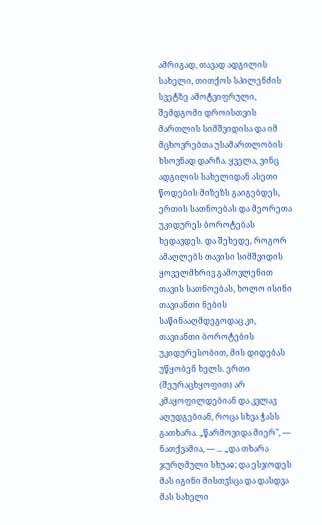ამრიგად, თავად ადგილის სახელი, თითქოს სპილენძის სვეტზე ამოტვიფრული, შემდგომი დროისთვის მართლის სიმშვიდისა და იმ მცხოვრებთა უსამართლობის ხსოვნად დარჩა. ყველა, ვინც ადგილის სახელიდან ასეთი წოდების მიზეზს გაიგებდეს, ერთის სათნოებას და მეორეთა უკიდურეს ბოროტებას ხედავდეს. და შეხედე, როგორ ამაღლებს თავისი სიმშვიდის ყოველმხრივ გამოვლენით თავის სათნოებას, ხოლო ისინი თავიანთი ნების საწინააღმდეგოდაც კი, თავიანთი ბოროტების უკიდურესობით, მის დიდებას უწყობენ ხელს. ერთი (შეურაცხყოფით) არ კმაყოფილდებიან და კვლავ აღუდგებიან, როცა სხვა ჭასს გათხარა. „წარმოვიდა მიერ", — ნათქვამია, — ... „და თხარა ჯურღმული სხუაჲ; და ესჯოდეს მას იგინი მისთჳსცა და დასდვა მას სახელი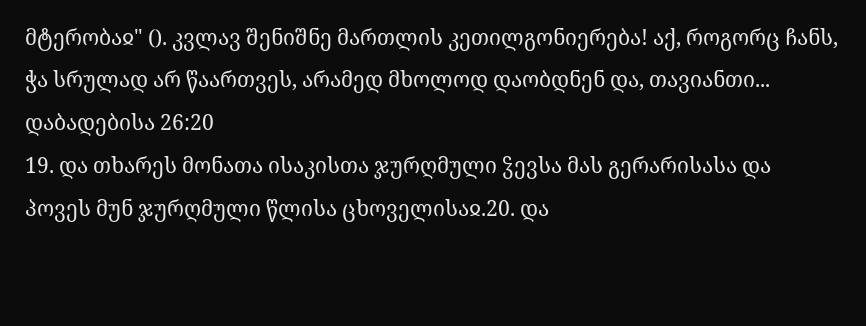მტერობაჲ" (). კვლავ შენიშნე მართლის კეთილგონიერება! აქ, როგორც ჩანს, ჭა სრულად არ წაართვეს, არამედ მხოლოდ დაობდნენ და, თავიანთი...
დაბადებისა 26:20
19. და თხარეს მონათა ისაკისთა ჯურღმული ჴევსა მას გერარისასა და პოვეს მუნ ჯურღმული წლისა ცხოველისაჲ.20. და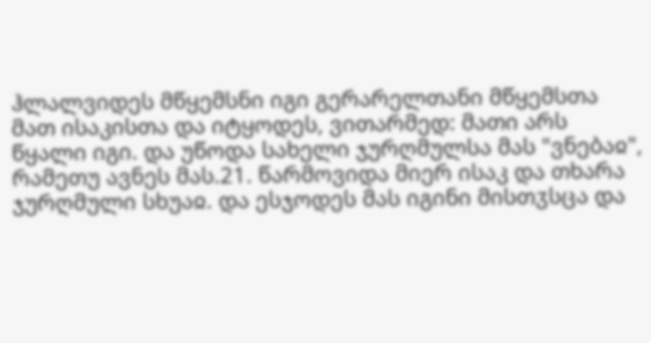ჰლალვიდეს მწყემსნი იგი გერარელთანი მწყემსთა მათ ისაკისთა და იტყოდეს, ვითარმედ: მათი არს წყალი იგი. და უწოდა სახელი ჯურღმულსა მას "ვნებაჲ", რამეთუ ავნეს მას.21. წარმოვიდა მიერ ისაკ და თხარა ჯურღმული სხუაჲ. და ესჯოდეს მას იგინი მისთჳსცა და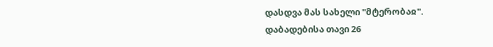დასდვა მას სახელი "მტერობაჲ".
დაბადებისა თავი 26